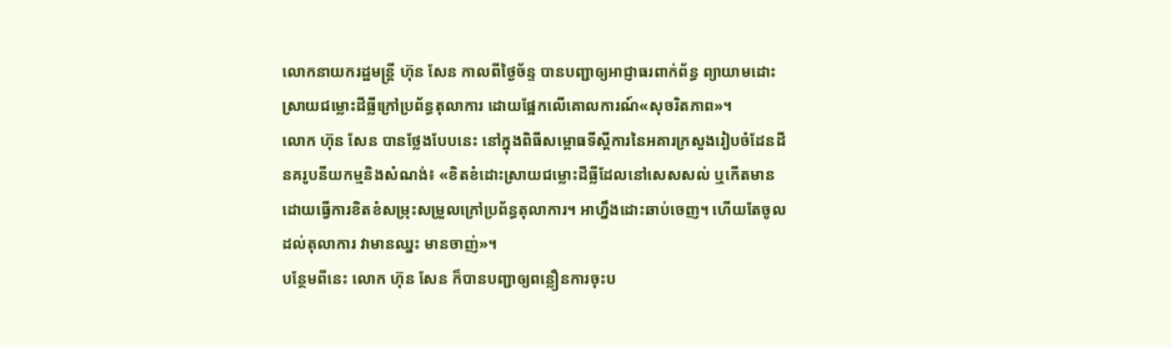លោកនាយករដ្ឋមន្រ្តី ហ៊ុន សែន កាលពីថ្ងៃច័ន្ទ បានបញ្ជាឲ្យអាជ្ញាធរពាក់ព័ន្ធ ព្យាយាមដោះស្រាយជម្លោះដីធ្លីក្រៅប្រព័ន្ធតុលាការ ដោយផ្អែកលើគោលការណ៍«សុចរិតភាព»។
លោក ហ៊ុន សែន បានថ្លែងបែបនេះ នៅក្នុងពិធីសម្ពោធទីស្តីការនៃអគារក្រសួងរៀបចំដែនដី នគរូបនីយកម្មនិងសំណង់៖ «ខិតខំដោះស្រាយជម្លោះដីធ្លីដែលនៅសេសសល់ ឬកើតមាន ដោយធ្វើការខិតខំសម្រុះសម្រួលក្រៅប្រព័ន្ធតុលាការ។ អាហ្នឹងដោះឆាប់ចេញ។ ហើយតែចូលដល់តុលាការ វាមានឈ្នះ មានចាញ់»។
បន្ថែមពីនេះ លោក ហ៊ុន សែន ក៏បានបញ្ជាឲ្យពន្លឿនការចុះប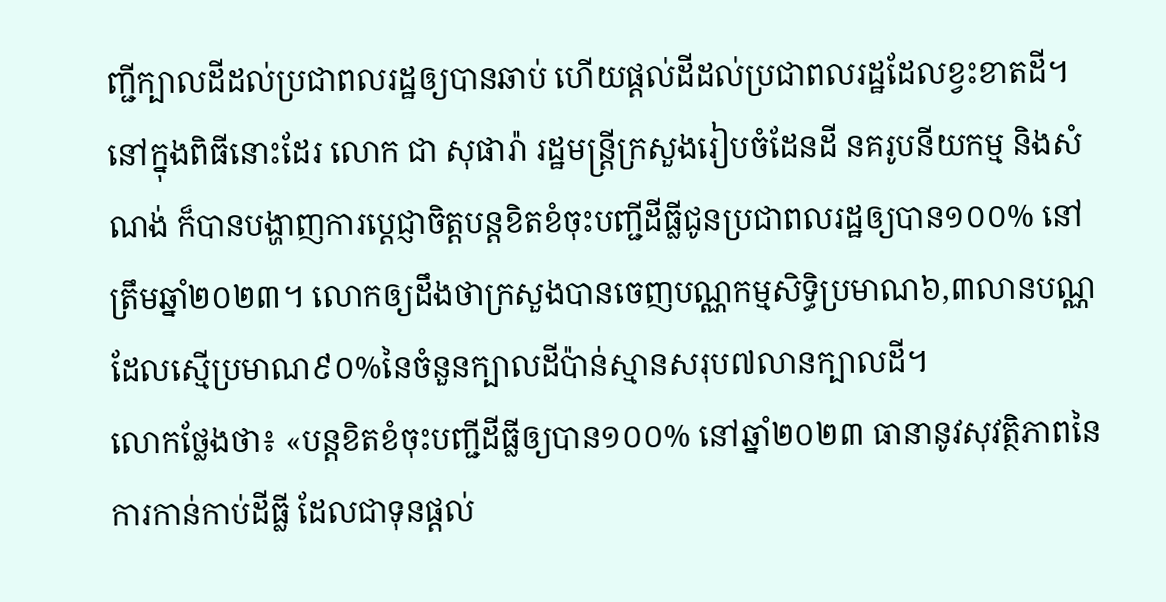ញ្ជីក្បាលដីដល់ប្រជាពលរដ្ឋឲ្យបានឆាប់ ហើយផ្តល់ដីដល់ប្រជាពលរដ្ឋដែលខ្វះខាតដី។
នៅក្នុងពិធីនោះដែរ លោក ជា សុផារ៉ា រដ្ឋមន្ត្រីក្រសួងរៀបចំដែនដី នគរូបនីយកម្ម និងសំណង់ ក៏បានបង្ហាញការប្តេជ្ញាចិត្តបន្តខិតខំចុះបញ្ជីដីធ្លីជូនប្រជាពលរដ្ឋឲ្យបាន១០០% នៅត្រឹមឆ្នាំ២០២៣។ លោកឲ្យដឹងថាក្រសួងបានចេញបណ្ណកម្មសិទ្ធិប្រមាណ៦,៣លានបណ្ណ ដែលស្មើប្រមាណ៩០%នៃចំនួនក្បាលដីប៉ាន់ស្មានសរុប៧លានក្បាលដី។
លោកថ្លែងថា៖ «បន្តខិតខំចុះបញ្ជីដីធ្លីឲ្យបាន១០០% នៅឆ្នាំ២០២៣ ធានានូវសុវត្ថិភាពនៃការកាន់កាប់ដីធ្លី ដែលជាទុនផ្តល់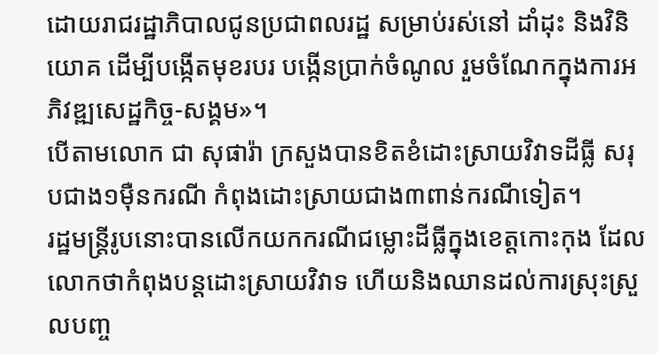ដោយរាជរដ្ឋាភិបាលជូនប្រជាពលរដ្ឋ សម្រាប់រស់នៅ ដាំដុះ និងវិនិយោគ ដើម្បីបង្កើតមុខរបរ បង្កើនប្រាក់ចំណូល រួមចំណែកក្នុងការអភិវឌ្ឍសេដ្ឋកិច្ច-សង្គម»។
បើតាមលោក ជា សុផារ៉ា ក្រសួងបានខិតខំដោះស្រាយវិវាទដីធ្លី សរុបជាង១ម៉ឺនករណី កំពុងដោះស្រាយជាង៣ពាន់ករណីទៀត។
រដ្ឋមន្រ្តីរូបនោះបានលើកយកករណីជម្លោះដីធ្លីក្នុងខេត្តកោះកុង ដែលលោកថាកំពុងបន្តដោះស្រាយវិវាទ ហើយនិងឈានដល់ការស្រុះស្រួលបញ្ច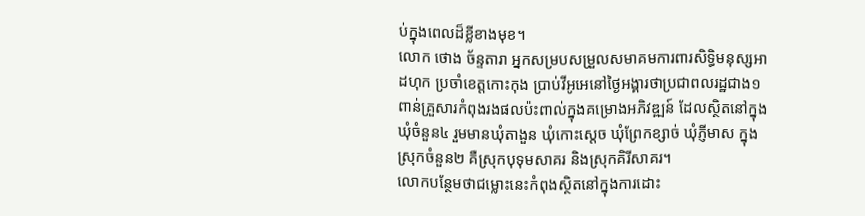ប់ក្នុងពេលដ៏ខ្លីខាងមុខ។
លោក ថោង ច័ន្ទតារា អ្នកសម្របសម្រួលសមាគមការពារសិទ្ធិមនុស្សអាដហុក ប្រចាំខេត្តកោះកុង ប្រាប់វីអូអេនៅថ្ងៃអង្គារថាប្រជាពលរដ្ឋជាង១ពាន់គ្រួសារកំពុងរងផលប៉ះពាល់ក្នុងគម្រោងអភិវឌ្ឍន៍ ដែលស្ថិតនៅក្នុងឃុំចំនួន៤ រួមមានឃុំតាងួន ឃុំកោះស្តេច ឃុំព្រែកខ្សាច់ ឃុំភ្ញីមាស ក្នុងស្រុកចំនួន២ គឺស្រុកបុទុមសាគរ និងស្រុកគិរីសាគរ។
លោកបន្ថែមថាជម្លោះនេះកំពុងស្ថិតនៅក្នុងការដោះ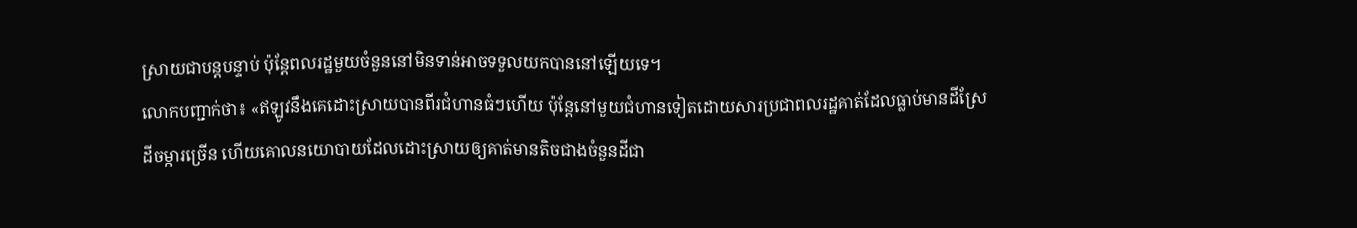ស្រាយជាបន្តបន្ទាប់ ប៉ុន្តែពលរដ្ឋមួយចំនួននៅមិនទាន់អាចទទួលយកបាននៅឡើយទេ។
លោកបញ្ជាក់ថា៖ «ឥឡូវនឹងគេដោះស្រាយបានពីរជំហានធំៗហើយ ប៉ុន្តែនៅមួយជំហានទៀតដោយសារប្រជាពលរដ្ឋគាត់ដែលធ្លាប់មានដីស្រែ ដីចម្ការច្រើន ហើយគោលនយោបាយដែលដោះស្រាយឲ្យគាត់មានតិចជាងចំនួនដីជា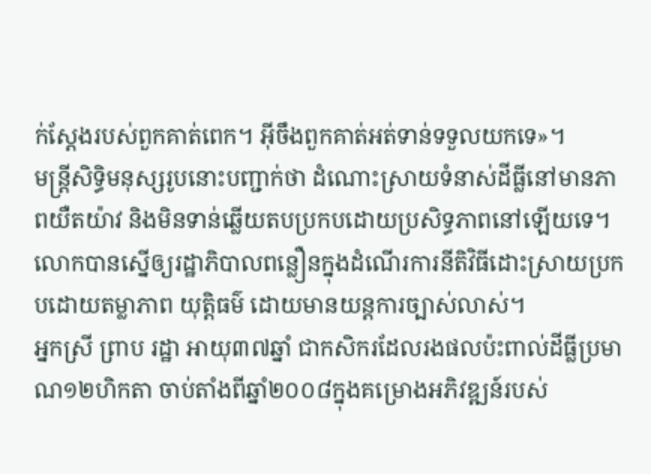ក់ស្តែងរបស់ពួកគាត់ពេក។ អ៊ីចឹងពួកគាត់អត់ទាន់ទទួលយកទេ»។
មន្រ្តីសិទ្ធិមនុស្សរូបនោះបញ្ជាក់ថា ដំណោះស្រាយទំនាស់ដីធ្លីនៅមានភាពយឺតយ៉ាវ និងមិនទាន់ឆ្លើយតបប្រកបដោយប្រសិទ្ធភាពនៅឡើយទេ។ លោកបានស្នើឲ្យរដ្ឋាភិបាលពន្លឿនក្នុងដំណើរការនីតិវិធីដោះស្រាយប្រកបដោយតម្លាភាព យុត្តិធម៌ ដោយមានយន្តការច្បាស់លាស់។
អ្នកស្រី ព្រាប រដ្ឋា អាយុ៣៧ឆ្នាំ ជាកសិករដែលរងផលប៉ះពាល់ដីធ្លីប្រមាណ១២ហិកតា ចាប់តាំងពីឆ្នាំ២០០៨ក្នុងគម្រោងអភិវឌ្ឍន៍របស់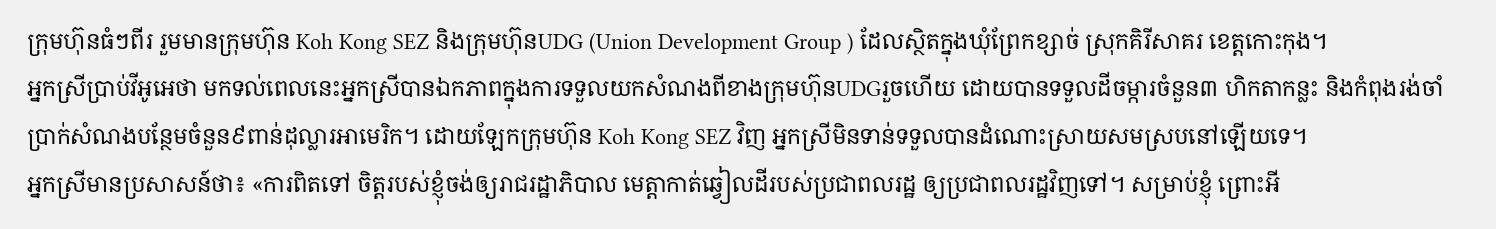ក្រុមហ៊ុនធំៗពីរ រួមមានក្រុមហ៊ុន Koh Kong SEZ និងក្រុមហ៊ុនUDG (Union Development Group ) ដែលស្ថិតក្នុងឃុំព្រែកខ្សាច់ ស្រុកគិរីសាគរ ខេត្តកោះកុង។
អ្នកស្រីប្រាប់វីអូអេថា មកទល់ពេលនេះអ្នកស្រីបានឯកភាពក្នុងការទទួលយកសំណងពីខាងក្រុមហ៊ុនUDGរួចហើយ ដោយបានទទួលដីចម្ការចំនួន៣ ហិកតាកន្លះ និងកំពុងរង់ចាំប្រាក់សំណងបន្ថែមចំនួន៩ពាន់ដុល្លារអាមេរិក។ ដោយឡែកក្រុមហ៊ុន Koh Kong SEZ វិញ អ្នកស្រីមិនទាន់ទទួលបានដំណោះស្រាយសមស្របនៅឡើយទេ។
អ្នកស្រីមានប្រសាសន៍ថា៖ «ការពិតទៅ ចិត្តរបស់ខ្ញុំចង់ឲ្យរាជរដ្ឋាភិបាល មេត្តាកាត់ឆ្វៀលដីរបស់ប្រជាពលរដ្ឋ ឲ្យប្រជាពលរដ្ឋវិញទៅ។ សម្រាប់ខ្ញុំ ព្រោះអី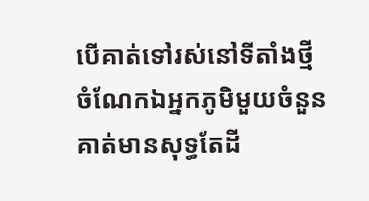បើគាត់ទៅរស់នៅទីតាំងថ្មី ចំណែកឯអ្នកភូមិមួយចំនួនគាត់មានសុទ្ធតែដី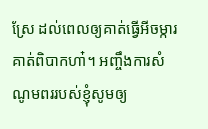ស្រែ ដល់ពេលឲ្យគាត់ធ្វើអីចម្ការ គាត់ពិបាកហា៎។ អញ្ចឹងការសំណូមពររបស់ខ្ញុំសូមឲ្យ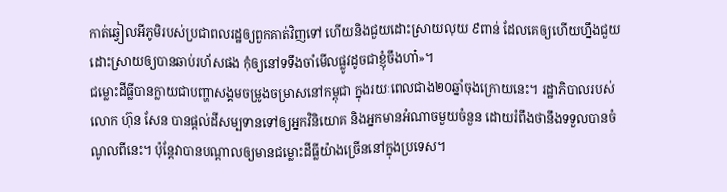កាត់ឆ្វៀលអីភូមិរបស់ប្រជាពលរដ្ឋឲ្យពួកគាត់វិញទៅ ហើយនិងជួយដោះស្រាយលុយ ៩ពាន់ ដែលគេឲ្យហើយហ្នឹងជួយដោះស្រាយឲ្យបានឆាប់រហ័សផង កុំឲ្យនៅទទឹងចាំមើលផ្លូវដូចជាខ្ញុំចឹងហា៎»។
ជម្លោះដីធ្លីបានក្លាយជាបញ្ហាសង្គមចម្រូងចម្រាសនៅកម្ពុជា ក្នុងរយៈពេលជាង២០ឆ្នាំចុងក្រោយនេះ។ រដ្ឋាភិបាលរបស់លោក ហ៊ុន សែន បានផ្តល់ដីសម្បទានទៅឲ្យអ្នកវិនិយោគ និងអ្នកមានអំណាចមួយចំនួន ដោយរំពឹងថានឹងទទួលបានចំណូលពីនេះ។ ប៉ុន្តែវាបានបណ្តាលឲ្យមានជម្លោះដីធ្លីយ៉ាងច្រើននៅក្នុងប្រទេស។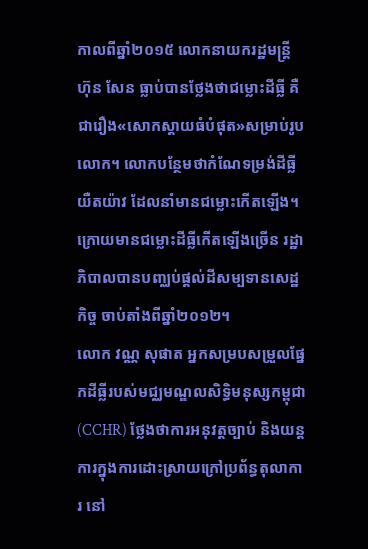កាលពីឆ្នាំ២០១៥ លោកនាយករដ្ឋមន្រ្តី ហ៊ុន សែន ធ្លាប់បានថ្លែងថាជម្លោះដីធ្លី គឺជារឿង«សោកស្តាយធំបំផុត»សម្រាប់រូបលោក។ លោកបន្ថែមថាកំណែទម្រង់ដីធ្លីយឺតយ៉ាវ ដែលនាំមានជម្លោះកើតឡើង។
ក្រោយមានជម្លោះដីធ្លីកើតឡើងច្រើន រដ្ឋាភិបាលបានបញ្ឈប់ផ្តល់ដីសម្បទានសេដ្ឋកិច្ច ចាប់តាំងពីឆ្នាំ២០១២។
លោក វណ្ណ សុផាត អ្នកសម្របសម្រួលផ្នែកដីធ្លីរបស់មជ្ឈមណ្ឌលសិទ្ធិមនុស្សកម្ពុជា(CCHR) ថ្លែងថាការអនុវត្តច្បាប់ និងយន្តការក្នុងការដោះស្រាយក្រៅប្រព័ន្ធតុលាការ នៅ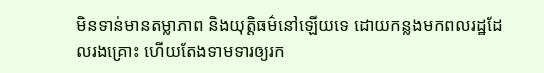មិនទាន់មានតម្លាភាព និងយុត្តិធម៌នៅឡើយទេ ដោយកន្លងមកពលរដ្ឋដែលរងគ្រោះ ហើយតែងទាមទារឲ្យរក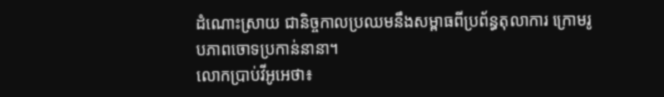ដំណោះស្រាយ ជានិច្ចកាលប្រឈមនឹងសម្ពាធពីប្រព័ន្ធតុលាការ ក្រោមរូបភាពចោទប្រកាន់នានា។
លោកប្រាប់វីអូអេថា៖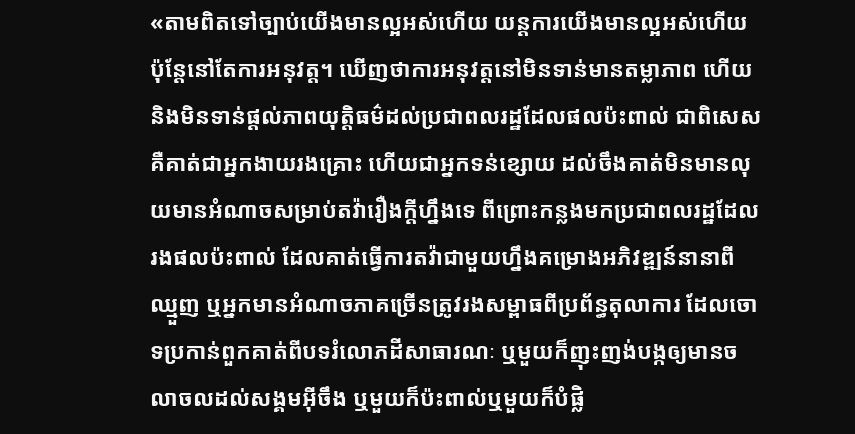«តាមពិតទៅច្បាប់យើងមានល្អអស់ហើយ យន្តការយើងមានល្អអស់ហើយ ប៉ុន្តែនៅតែការអនុវត្ត។ ឃើញថាការអនុវត្តនៅមិនទាន់មានតម្លាភាព ហើយនិងមិនទាន់ផ្តល់ភាពយុត្តិធម៌ដល់ប្រជាពលរដ្ឋដែលផលប៉ះពាល់ ជាពិសេសគឺគាត់ជាអ្នកងាយរងគ្រោះ ហើយជាអ្នកទន់ខ្សោយ ដល់ចឹងគាត់មិនមានលុយមានអំណាចសម្រាប់តវ៉ារឿងក្តីហ្នឹងទេ ពីព្រោះកន្លងមកប្រជាពលរដ្ឋដែលរងផលប៉ះពាល់ ដែលគាត់ធ្វើការតវ៉ាជាមួយហ្នឹងគម្រោងអភិវឌ្ឍន៍នានាពីឈ្មួញ ឬអ្នកមានអំណាចភាគច្រើនត្រូវរងសម្ពាធពីប្រព័ន្ធតុលាការ ដែលចោទប្រកាន់ពួកគាត់ពីបទរំលោភដីសាធារណៈ ឬមួយក៏ញុះញង់បង្កឲ្យមានចលាចលដល់សង្គមអ៊ីចឹង ឬមួយក៏ប៉ះពាល់ឬមួយក៏បំផ្លិ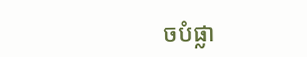ចបំផ្លា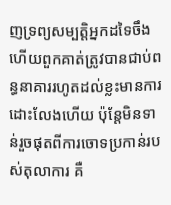ញទ្រព្យសម្បត្តិអ្នកដទៃចឹង ហើយពួកគាត់ត្រូវបានជាប់ពន្ធនាគាររហូតដល់ខ្លះមានការដោះលែងហើយ ប៉ុន្តែមិនទាន់រួចផុតពីការចោទប្រកាន់របស់តុលាការ គឺ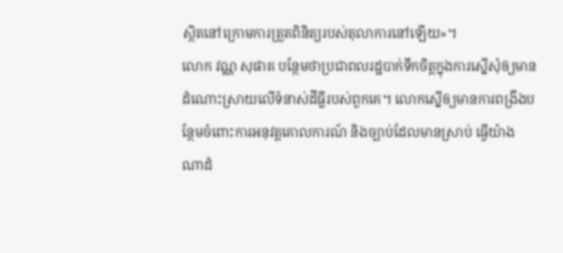ស្ថិតនៅក្រោមការត្រួតពិនិត្យរបស់តុលាការនៅឡើយ»។
លោក វណ្ណ សុផាត បន្ថែមថាប្រជាពលរដ្ឋបាក់ទឹកចិត្តក្នុងការស្នើសុំឲ្យមានដំណោះស្រាយលើទំនាស់ដីធ្លីរបស់ពួកគេ។ លោកស្នើឲ្យមានការពង្រឹងបន្ថែមចំពោះការអនុវត្តគោលការណ៍ និងច្បាប់ដែលមានស្រាប់ ធ្វើយ៉ាងណាដំ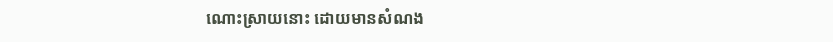ណោះស្រាយនោះ ដោយមានសំណង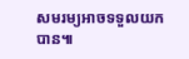សមរម្យអាចទទួលយកបាន៕